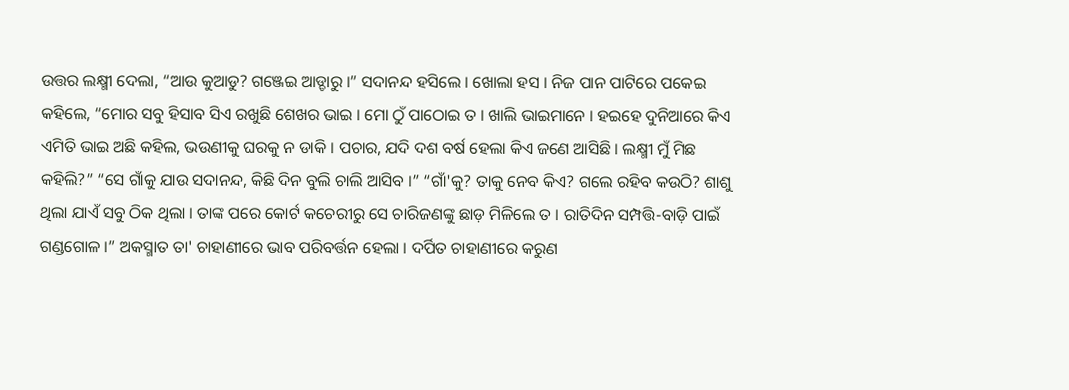ଉତ୍ତର ଲକ୍ଷ୍ମୀ ଦେଲା, “ଆଉ କୁଆଡୁ? ଗଞ୍ଜେଇ ଆଡ୍ଡାରୁ ।” ସଦାନନ୍ଦ ହସିଲେ । ଖୋଲା ହସ । ନିଜ ପାନ ପାଟିରେ ପକେଇ କହିଲେ, “ମୋର ସବୁ ହିସାବ ସିଏ ରଖୁଛି ଶେଖର ଭାଇ । ମୋ ଠୁଁ ପାଠୋଇ ତ । ଖାଲି ଭାଇମାନେ । ହଇହେ ଦୁନିଆରେ କିଏ ଏମିତି ଭାଇ ଅଛି କହିଲ, ଭଉଣୀକୁ ଘରକୁ ନ ଡାକି । ପଚାର, ଯଦି ଦଶ ବର୍ଷ ହେଲା କିଏ ଜଣେ ଆସିଛି । ଲକ୍ଷ୍ମୀ ମୁଁ ମିଛ କହିଲି?” “ସେ ଗାଁକୁ ଯାଉ ସଦାନନ୍ଦ, କିଛି ଦିନ ବୁଲି ଚାଲି ଆସିବ ।” “ଗାଁ'କୁ? ତାକୁ ନେବ କିଏ? ଗଲେ ରହିବ କଉଠି? ଶାଶୁ ଥିଲା ଯାଏଁ ସବୁ ଠିକ ଥିଲା । ତାଙ୍କ ପରେ କୋର୍ଟ କଚେରୀରୁ ସେ ଚାରିଜଣଙ୍କୁ ଛାଡ଼ ମିଳିଲେ ତ । ରାତିଦିନ ସମ୍ପତ୍ତି-ବାଡ଼ି ପାଇଁ ଗଣ୍ଡଗୋଳ ।” ଅକସ୍ମାତ ତା' ଚାହାଣୀରେ ଭାବ ପରିବର୍ତ୍ତନ ହେଲା । ଦର୍ପିତ ଚାହାଣୀରେ କରୁଣ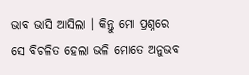ଭାବ ଭାସି ଆସିଲା । କିନ୍ତୁ ମୋ ପ୍ରଶ୍ନରେ ସେ ବିଚଳିତ ହେଲା ଭଳି ମୋତେ ଅନୁଭବ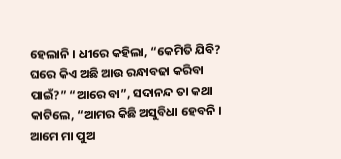ହେଲାନି । ଧୀରେ କହିଲା, “କେମିତି ଯିବି? ଘରେ କିଏ ଅଛି ଆଉ ରନ୍ଧାବଢା କରିବା ପାଇଁ?” “ଆରେ ବା”, ସଦାନନ୍ଦ ତା କଥା କାଟିଲେ, “ଆମର କିଛି ଅସୁବିଧା ହେବନି । ଆମେ ମା ପୁଅ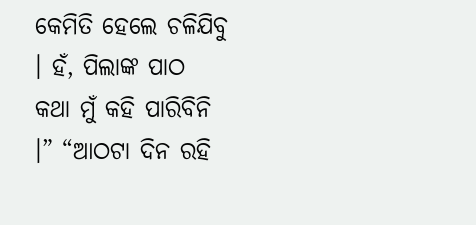କେମିତି ହେଲେ ଚଳିଯିବୁ । ହଁ, ପିଲାଙ୍କ ପାଠ କଥା ମୁଁ କହି ପାରିବିନି ।” “ଆଠଟା ଦିନ ରହି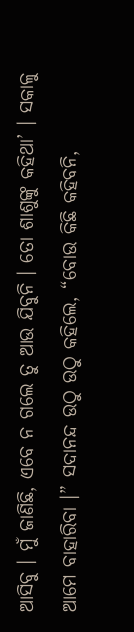ଆସିବୁ । ମୁଁ ଜାଣିଛି, ଏବେ ନ ଗଲେ ତୁ ଆଉ ଯିବୁନି । ତୋ ଶାଶୁଙ୍କୁ କହିଥା’ । ସକାଳୁ ଆମେ ବାହାରିବା ।” ସଦାନନ୍ଦ ଉଠୁ ଉଠୁ କହିଲେ, “ବୋଉ କିଛି କହିବନି,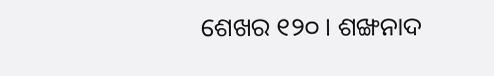ଶେଖର ୧୨୦ । ଶଙ୍ଖନାଦ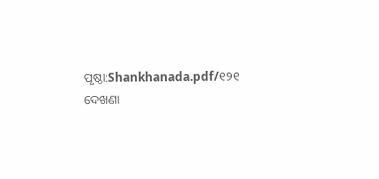ପୃଷ୍ଠା:Shankhanada.pdf/୧୨୧
ଦେଖଣା